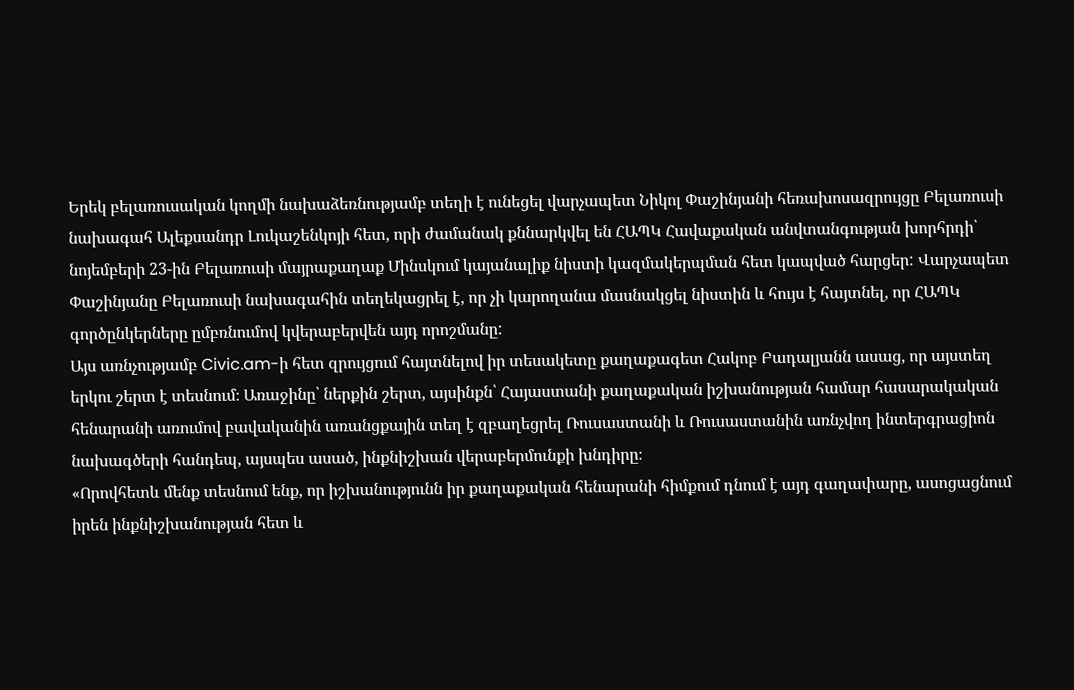Երեկ բելառուսական կողմի նախաձեռնությամբ տեղի է ունեցել վարչապետ Նիկոլ Փաշինյանի հեռախոսազրույցը Բելառուսի նախագահ Ալեքսանդր Լուկաշենկոյի հետ, որի ժամանակ քննարկվել են ՀԱՊԿ Հավաքական անվտանգության խորհրդի՝ նոյեմբերի 23-ին Բելառուսի մայրաքաղաք Մինսկում կայանալիք նիստի կազմակերպման հետ կապված հարցեր: Վարչապետ Փաշինյանը Բելառուսի նախագահին տեղեկացրել է, որ չի կարողանա մասնակցել նիստին և հույս է հայտնել, որ ՀԱՊԿ գործընկերները ըմբռնումով կվերաբերվեն այդ որոշմանը:
Այս առնչությամբ Civic.am-ի հետ զրույցում հայտնելով իր տեսակետը քաղաքագետ Հակոբ Բադալյանն ասաց, որ այստեղ երկու շերտ է տեսնում։ Առաջինը՝ ներքին շերտ, այսինքն՝ Հայաստանի քաղաքական իշխանության համար հասարակական հենարանի առումով բավականին առանցքային տեղ է զբաղեցրել Ռուսաստանի և Ռուսաստանին առնչվող ինտերգրացիոն նախագծերի հանդեպ, այսպես ասած, ինքնիշխան վերաբերմունքի խնդիրը։
«Որովհետև մենք տեսնում ենք, որ իշխանությունն իր քաղաքական հենարանի հիմքում դնում է այդ գաղափարը, ասոցացնում իրեն ինքնիշխանության հետ և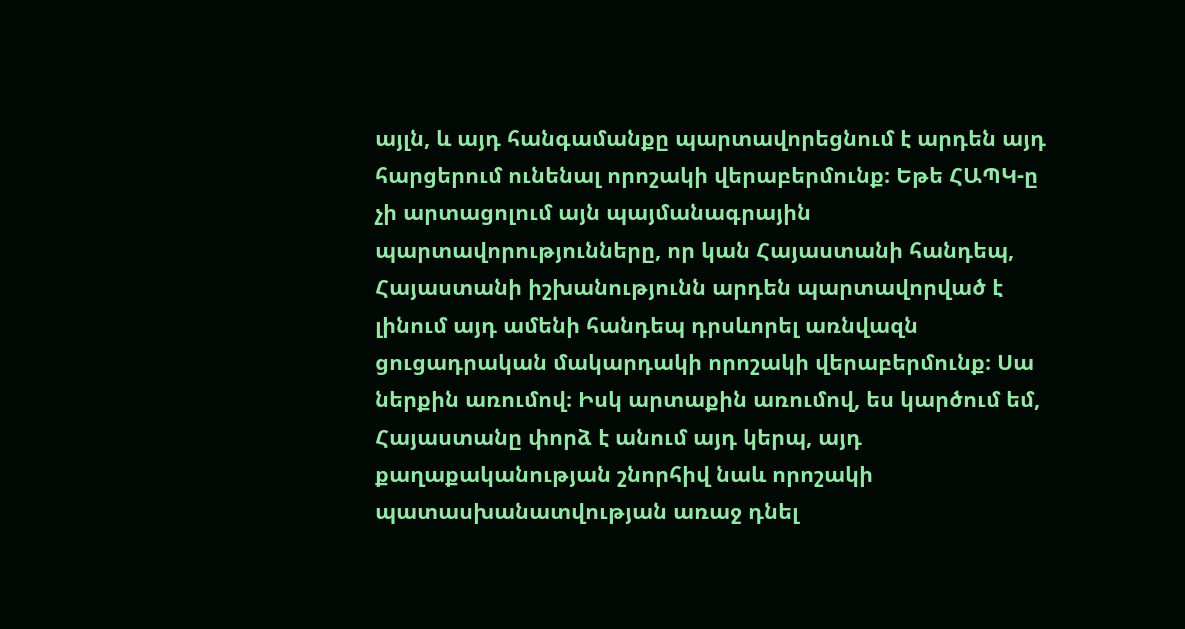այլն, և այդ հանգամանքը պարտավորեցնում է արդեն այդ հարցերում ունենալ որոշակի վերաբերմունք։ Եթե ՀԱՊԿ-ը չի արտացոլում այն պայմանագրային պարտավորությունները, որ կան Հայաստանի հանդեպ, Հայաստանի իշխանությունն արդեն պարտավորված է լինում այդ ամենի հանդեպ դրսևորել առնվազն ցուցադրական մակարդակի որոշակի վերաբերմունք։ Սա ներքին առումով։ Իսկ արտաքին առումով, ես կարծում եմ, Հայաստանը փորձ է անում այդ կերպ, այդ քաղաքականության շնորհիվ նաև որոշակի պատասխանատվության առաջ դնել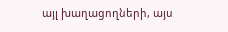այլ խաղացողների, այս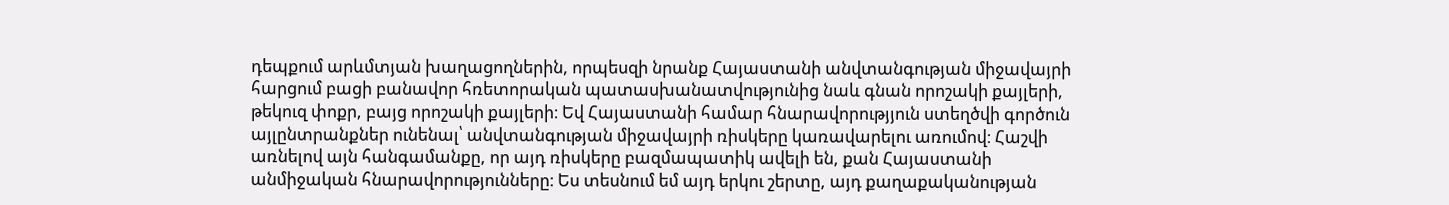դեպքում արևմտյան խաղացողներին, որպեսզի նրանք Հայաստանի անվտանգության միջավայրի հարցում բացի բանավոր հռետորական պատասխանատվությունից նաև գնան որոշակի քայլերի, թեկուզ փոքր, բայց որոշակի քայլերի։ Եվ Հայաստանի համար հնարավորությյուն ստեղծվի գործուն այլընտրանքներ ունենալ՝ անվտանգության միջավայրի ռիսկերը կառավարելու առումով։ Հաշվի առնելով այն հանգամանքը, որ այդ ռիսկերը բազմապատիկ ավելի են, քան Հայաստանի անմիջական հնարավորությունները։ Ես տեսնում եմ այդ երկու շերտը, այդ քաղաքականության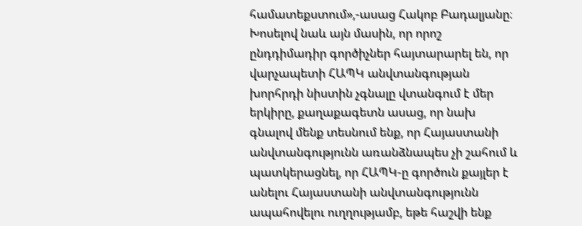համատեքստում»,-ասաց Հակոբ Բադալյանը։
Խոսելով նաև այն մասին, որ որոշ ընդդիմադիր գործիչներ հայտարարել են, որ վարչապետի ՀԱՊԿ անվտանգության խորհրդի նիստին չգնալը վտանգում է մեր երկիրը, քաղաքագետն ասաց, որ նախ գնալով մենք տեսնում ենք, որ Հայաստանի անվտանգությունն առանձնապես չի շահում և պատկերացնել, որ ՀԱՊԿ-ը գործուն քայլեր է անելու Հայաստանի անվտանգությունն ապահովելու ուղղությամբ, եթե հաշվի ենք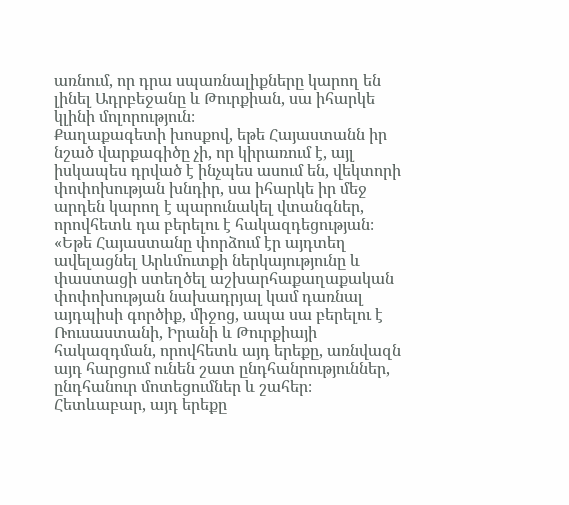առնում, որ դրա սպառնալիքները կարող են լինել Ադրբեջանը և Թուրքիան, սա իհարկե կլինի մոլորություն։
Քաղաքագետի խոսքով, եթե Հայաստանն իր նշած վարքագիծը չի, որ կիրառում է, այլ իսկապես դրված է ինչպես ասում են, վեկտորի փոփոխության խնդիր, սա իհարկե իր մեջ արդեն կարող է պարունակել վտանգներ, որովհետև դա բերելու է հակազդեցության։
«Եթե Հայաստանը փորձում էր այդտեղ ավելացնել Արևմուտքի ներկայությունը և փաստացի ստեղծել աշխարհաքաղաքական փոփոխության նախադրյալ կամ դառնալ այդպիսի գործիք, միջոց, ապա սա բերելու է Ռուսաստանի, Իրանի և Թուրքիայի հակազդման, որովհետև այդ երեքը, առնվազն այդ հարցում ունեն շատ ընդհանրություններ, ընդհանուր մոտեցումներ և շահեր։ Հետևաբար, այդ երեքը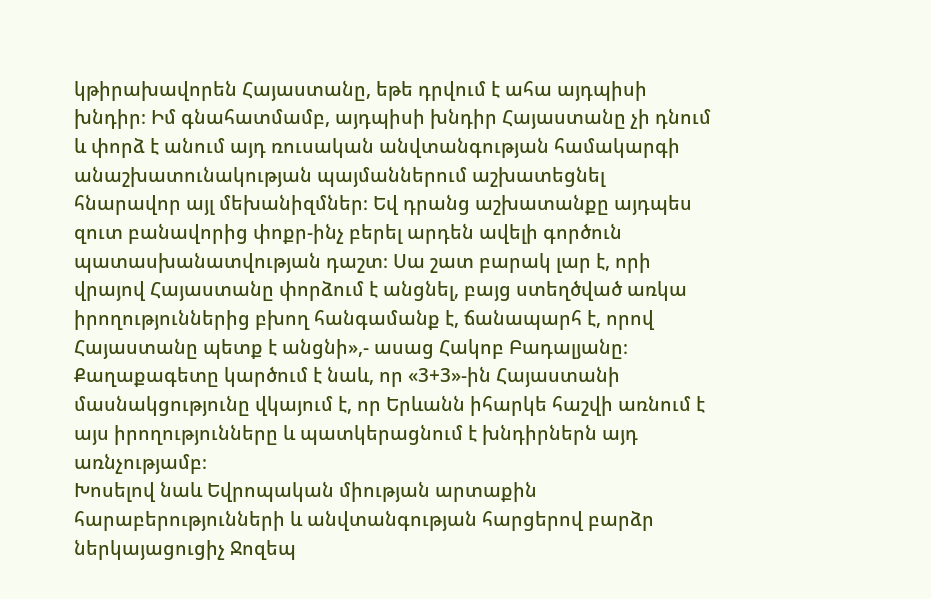կթիրախավորեն Հայաստանը, եթե դրվում է ահա այդպիսի խնդիր։ Իմ գնահատմամբ, այդպիսի խնդիր Հայաստանը չի դնում և փորձ է անում այդ ռուսական անվտանգության համակարգի անաշխատունակության պայմաններում աշխատեցնել հնարավոր այլ մեխանիզմներ։ Եվ դրանց աշխատանքը այդպես զուտ բանավորից փոքր-ինչ բերել արդեն ավելի գործուն պատասխանատվության դաշտ։ Սա շատ բարակ լար է, որի վրայով Հայաստանը փորձում է անցնել, բայց ստեղծված առկա իրողություններից բխող հանգամանք է, ճանապարհ է, որով Հայաստանը պետք է անցնի»,- ասաց Հակոբ Բադալյանը։
Քաղաքագետը կարծում է նաև, որ «3+3»-ին Հայաստանի մասնակցությունը վկայում է, որ Երևանն իհարկե հաշվի առնում է այս իրողությունները և պատկերացնում է խնդիրներն այդ առնչությամբ։
Խոսելով նաև Եվրոպական միության արտաքին հարաբերությունների և անվտանգության հարցերով բարձր ներկայացուցիչ Ջոզեպ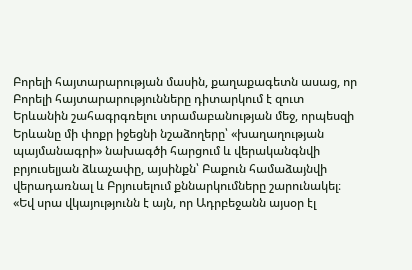Բորելի հայտարարության մասին, քաղաքագետն ասաց, որ Բորելի հայտարարությունները դիտարկում է զուտ Երևանին շահագրգռելու տրամաբանության մեջ, որպեսզի Երևանը մի փոքր իջեցնի նշաձողերը՝ «խաղաղության պայմանագրի» նախագծի հարցում և վերականգնվի բրյուսելյան ձևաչափը, այսինքն՝ Բաքուն համաձայնվի վերադառնալ և Բրյուսելում քննարկումները շարունակել։
«Եվ սրա վկայությունն է այն, որ Ադրբեջանն այսօր էլ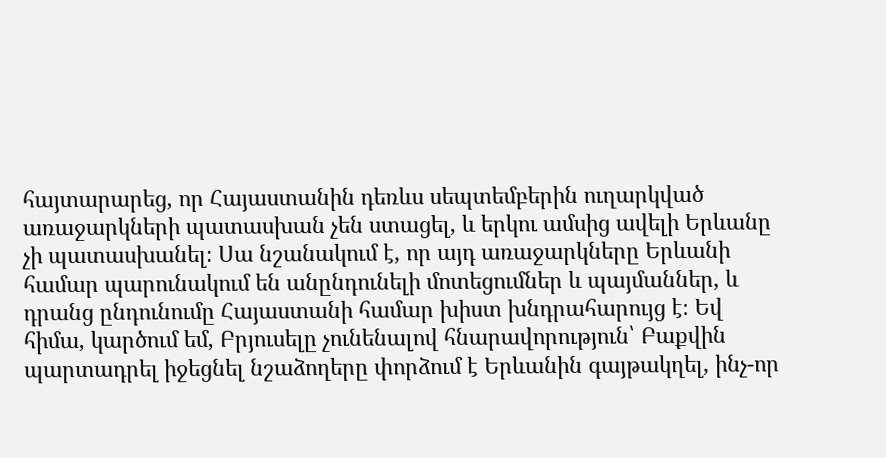հայտարարեց, որ Հայաստանին դեռևս սեպտեմբերին ուղարկված առաջարկների պատասխան չեն ստացել, և երկու ամսից ավելի Երևանը չի պատասխանել։ Սա նշանակում է, որ այդ առաջարկները Երևանի համար պարունակում են անընդունելի մոտեցումներ և պայմաններ, և դրանց ընդունումը Հայաստանի համար խիստ խնդրահարույց է։ Եվ հիմա, կարծում եմ, Բրյուսելը չունենալով հնարավորություն՝ Բաքվին պարտադրել իջեցնել նշաձողերը փորձում է Երևանին գայթակղել, ինչ-որ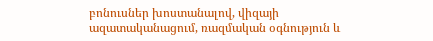բոնուսներ խոստանալով, վիզայի ազատականացում, ռազմական օգնություն և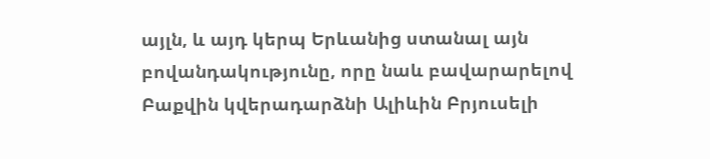այլն, և այդ կերպ Երևանից ստանալ այն բովանդակությունը, որը նաև բավարարելով Բաքվին կվերադարձնի Ալիևին Բրյուսելի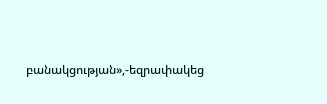բանակցության»,-եզրափակեց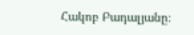Հակոբ Բադալյանը։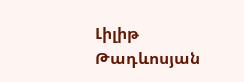Լիլիթ Թադևոսյան